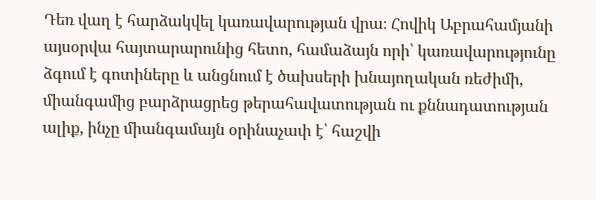Դեռ վաղ է հարձակվել կառավարության վրա։ Հովիկ Աբրահամյանի այսօրվա հայտարարունից հետո, համաձայն որի՝ կառավարությունը ձգում է գոտիները և անցնում է ծախսերի խնայողական ռեժիմի, միանգամից բարձրացրեց թերահավատության ու քննադատության ալիք, ինչը միանգամայն օրինաչափ է՝ հաշվի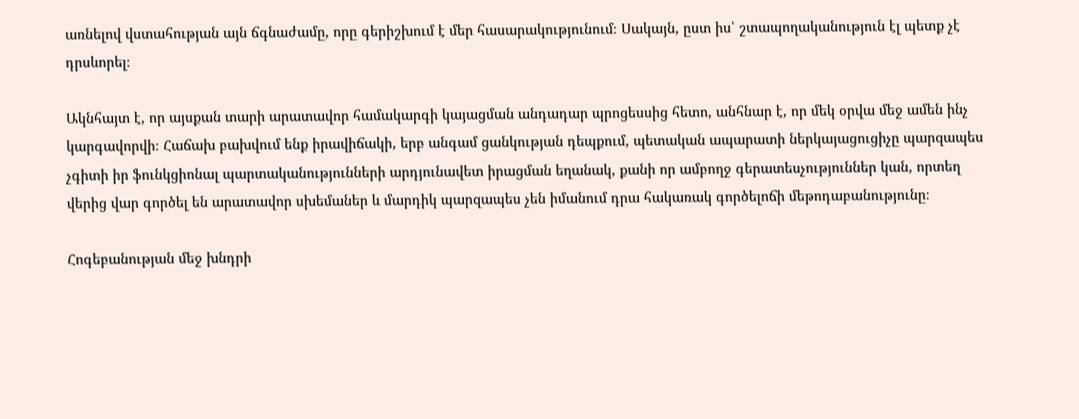առնելով վստահության այն ճգնաժամը, որը գերիշխում է մեր հասարակությունում։ Սակայն, ըստ իս՝ շտապողականություն էլ պետք չէ դրսևորել։

Ակնհայտ է, որ այսքան տարի արատավոր համակարգի կայացման անդադար պրոցեսսից հետո, անհնար է, որ մեկ օրվա մեջ ամեն ինչ կարգավորվի։ Հաճախ բախվում ենք իրավիճակի, երբ անգամ ցանկության դեպքում, պետական ապարատի ներկայացուցիչը պարզապես չգիտի իր ֆունկցիոնալ պարտականությունների արդյունավետ իրացման եղանակ, քանի որ ամբողջ գերատեսչություններ կան, որտեղ վերից վար գործել են արատավոր սխեմաներ և մարդիկ պարզապես չեն իմանում դրա հակառակ գործելոճի մեթոդաբանությունը։

Հոգեբանության մեջ խնդրի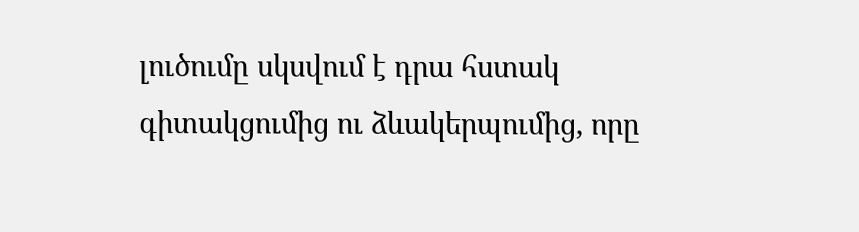լուծումը սկսվում է դրա հստակ գիտակցումից ու ձևակերպումից, որը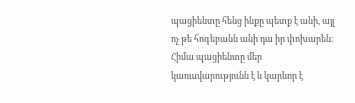պացիենտը հենց ինքը պետք է անի, այլ ոչ թե հոգեբանն անի դա իր փոխարեն։ Հիմա պացիենտը մեր կառավարությունն է և կարևոր է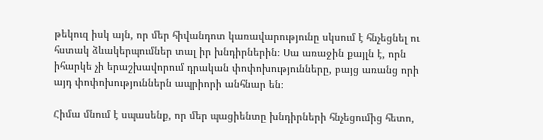թեկուզ իսկ այն, որ մեր հիվանդոտ կառավարությունը սկսում է հնչեցնել ու հստակ ձևակերպումներ տալ իր խնդիրներին։ Սա առաջին քայլն է, որն իհարկե չի երաշխավորում դրական փոփոխությունները, բայց առանց որի այդ փոփոխություններն ապրիորի անհնար են։

Հիմա մնում է սպասենք, որ մեր պացիենտը խնդիրների հնչեցումից հետո,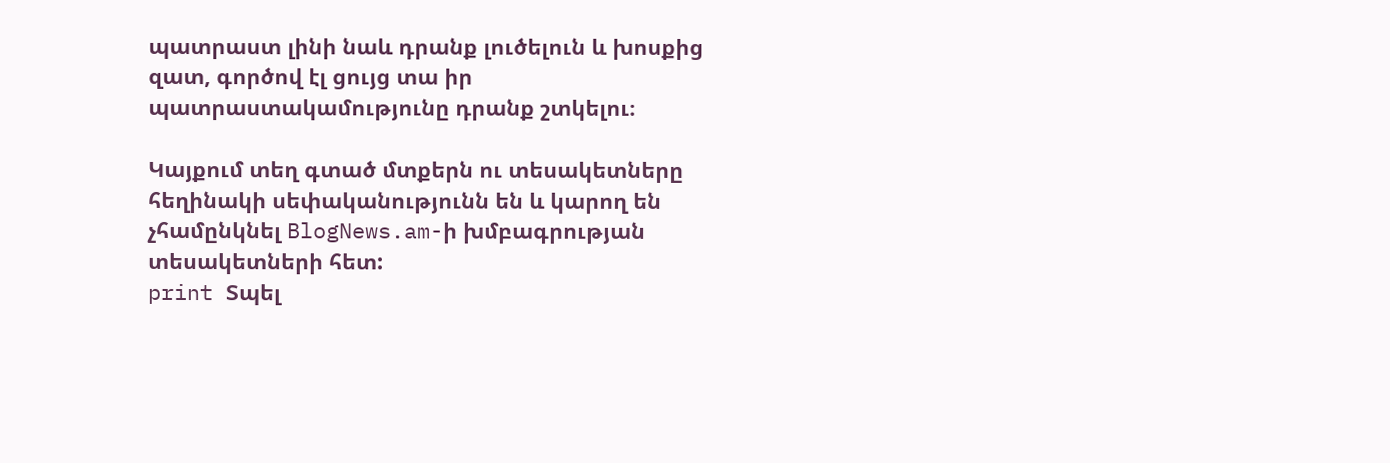պատրաստ լինի նաև դրանք լուծելուն և խոսքից զատ, գործով էլ ցույց տա իր պատրաստակամությունը դրանք շտկելու։

Կայքում տեղ գտած մտքերն ու տեսակետները հեղինակի սեփականությունն են և կարող են չհամընկնել BlogNews.am-ի խմբագրության տեսակետների հետ:
print Տպել